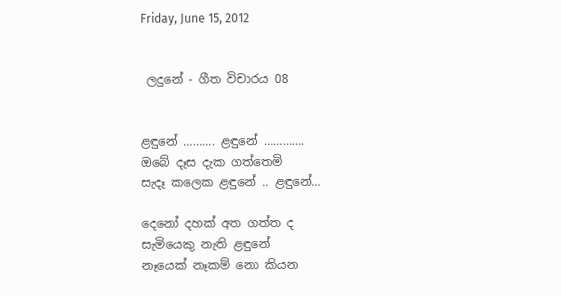Friday, June 15, 2012


 ලදුනේ - ගීත විචාරය 08


ළඳුනේ ………. ළඳුනේ ………….
ඔබේ දෑස දැක ගත්තෙමි
සැදෑ කලෙක ළඳුනේ .. ළඳුනේ…

දෙනෝ දහක් අත ගත්ත ද
සැමියෙකු නැති ළඳුනේ
නෑයෙක් නෑකම් නො කියන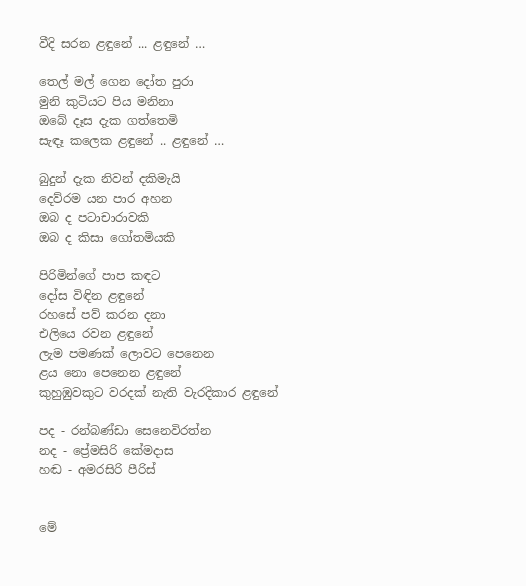වීදි සරන ළඳුනේ ... ළඳුනේ …

තෙල් මල් ගෙන දෝත පුරා
මුනි කුටියට පිය මනිනා
ඔබේ දෑස දැක ගත්තෙමි
සැඳෑ කලෙක ළඳුනේ .. ළඳුනේ …

බුදුන් දැක නිවන් දකිමැයි
දෙව්රම යන පාර අහන
ඔබ ද පටාචාරාවකි
ඔබ ද කිසා ගෝතමියකි

පිරිමින්ගේ පාප කඳට
දෝස විඳින ළඳුනේ
රහසේ පව් කරන දනා
එලියෙ රවන ළඳුනේ
ලැම පමණක් ලොවට පෙනෙන
ළය නො පෙනෙන ළඳුනේ
කුහුඹුවකුට වරදක් නැති වැරදිකාර ළඳුනේ

පද - රන්බණ්ඩා සෙනෙවිරත්න
නද - ප්‍රේමසිරි කේමදාස
හඬ - අමරසිරි පීරිස්


මේ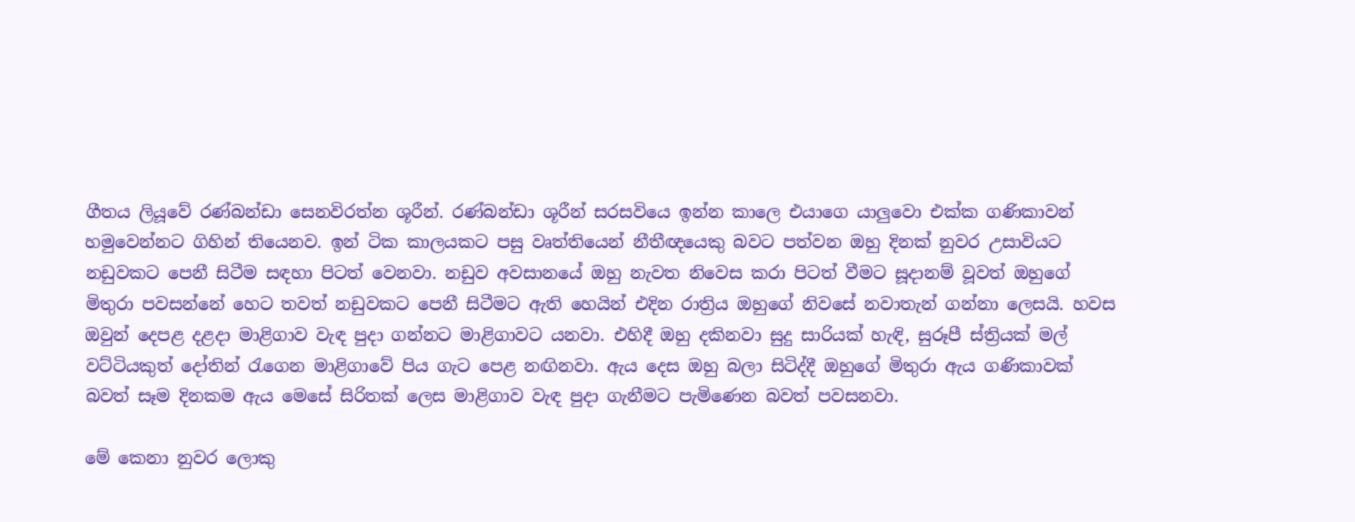ගීතය ලියූවේ රණ්බන්ඩා සෙනවිරත්න ශූරීන්. රණ්බන්ඩා ශූරීන් සරසවියෙ ඉන්න කාලෙ එයාගෙ යාලුවො එක්ක ගණිකාවන් හමුවෙන්නට ගිහින් තියෙනව. ඉන් ටික කාලයකට පසු වෘත්තියෙන් නීතීඥයෙකු බවට පත්වන ඔහු දිනක් නුවර උසාවියට නඩුවකට පෙනී සිටීම සඳහා පිටත් වෙනවා. නඩුව අවසානයේ ඔහු නැවත නිවෙස කරා පිටත් වීමට සූදානම් වූවත් ඔහුගේ මිතුරා පවසන්නේ හෙට තවත් නඩුවකට පෙනී සිටීමට ඇති හෙයින් එදින රාත්‍රිය ඔහුගේ නිවසේ නවාතැන් ගන්නා ලෙසයි. හවස ඔවුන් දෙපළ දළදා මාළිගාව වැඳ පුදා ගන්නට මාළිගාවට යනවා. එහිදී ඔහු දකිනවා සුදු සාරියක් හැඳි, සුරූපී ස්ත්‍රියක් මල් වට්ටියකුත් දෝතින් රැගෙන මාළිගාවේ පිය ගැට පෙළ නඟිනවා. ඇය දෙස ඔහු බලා සිටිද්දී ඔහුගේ මිතුරා ඇය ගණිකාවක් බවත් සෑම දිනකම ඇය මෙසේ සිරිතක් ලෙස මාළිගාව වැඳ පුදා ගැනීමට පැමිණෙන බවත් පවසනවා.

මේ කෙනා නුවර ලොකු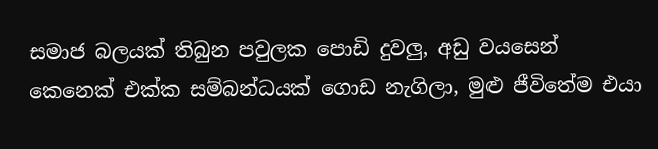සමාජ බලයක් තිබුන පවුලක පොඩි දුවලු, අඩු වයසෙන් කෙනෙක් එක්ක සම්බන්ධයක් ගොඩ නැගිලා, මුළු ජීවිතේම එයා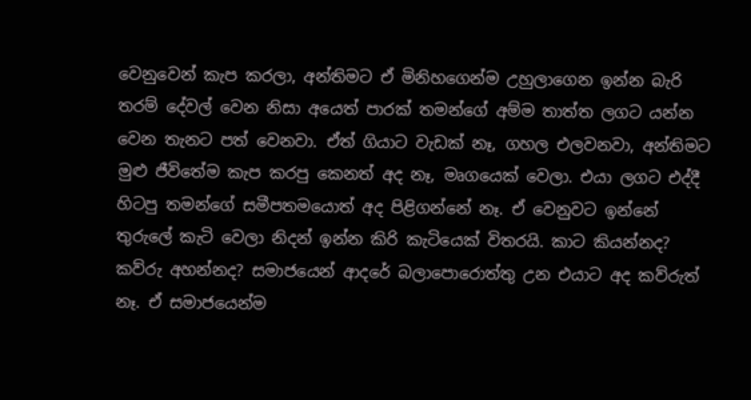වෙනුවෙන් කැප කරලා, අන්තිමට ඒ මිනිහගෙන්ම උහුලාගෙන ඉන්න බැරි තරම් දේවල් වෙන නිසා අයෙත් පාරක් තමන්ගේ අම්ම තාත්ත ලගට යන්න වෙන තැනට පත් වෙනවා. ඒත් ගියාට වැඩක් නෑ, ගහල එලවනවා, අන්තිමට මුළු ජීවිතේම කැප කරපු කෙනත් අද නෑ, මෘගයෙක් වෙලා. එයා ලගට එද්දී හිටපු තමන්ගේ සමීපතමයොත් අද පිළිගන්නේ නෑ. ඒ වෙනුවට ඉන්නේ තුරුලේ කැටි වෙලා නිදන් ඉන්න කිරි කැටියෙක් විතරයි. කාට කියන්නද? කව්රු අහන්නද? සමාජයෙන් ආදරේ බලාපොරොත්තු උන එයාට අද කව්රුත් නෑ. ඒ සමාජයෙන්ම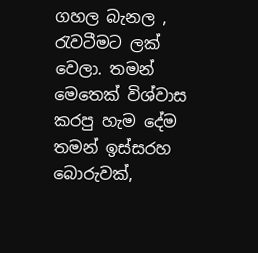ගහල බැනල , රැවටීමට ලක් වෙලා. තමන් මෙතෙක් විශ්වාස කරපු හැම දේම තමන් ඉස්සරහ බොරුවක්,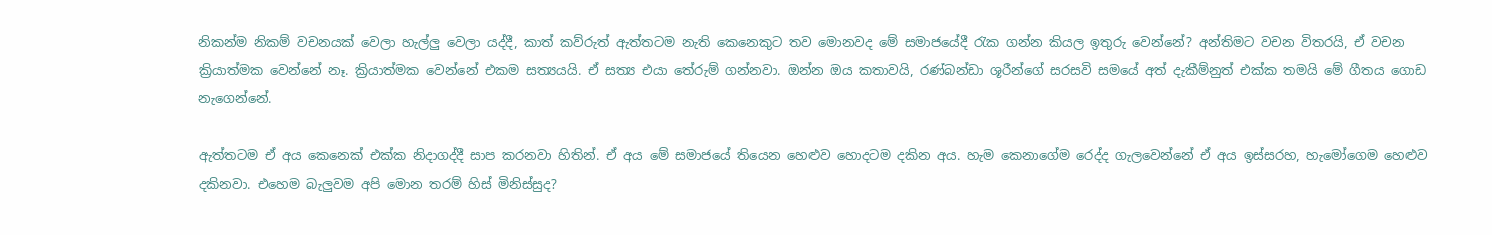නිකන්ම නිකම් වචනයක් වෙලා හැල්ලු වෙලා යද්දී, කාත් කව්රුත් ඇත්තටම නැති කෙනෙකුට තව මොනවද මේ සමාජයේදී රැක ගන්න කියල ඉතුරු වෙන්නේ? අන්තිමට වචන විතරයි, ඒ වචන ක්‍රියාත්මක වෙන්නේ නෑ. ක්‍රියාත්මක වෙන්නේ එකම සත්‍යයයි. ඒ සත්‍ය එයා තේරුම් ගන්නවා. ඔන්න ඔය කතාවයි, රණ්බන්ඩා ශූරීන්ගේ සරසවි සමයේ අත් දැකීම්නුත් එක්ක තමයි මේ ගීතය ගොඩ නැගෙන්නේ.

ඇත්තටම ඒ අය කෙනෙක් එක්ක නිදාගද්දී සාප කරනවා හිතින්. ඒ අය මේ සමාජයේ තියෙන හෙළුව හොදටම දකින අය. හැම කෙනාගේම රෙද්ද ගැලවෙන්නේ ඒ අය ඉස්සරහ, හැමෝගෙම හෙළුව දකිනවා. එහෙම බැලුවම අපි මොන තරම් හිස් මිනිස්සුද?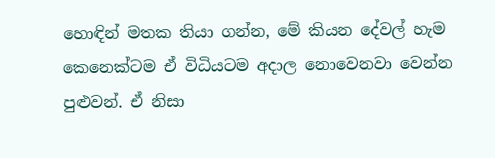හොඳින් මතක තියා ගන්න, මේ කියන දේවල් හැම කෙනෙක්ටම ඒ විධියටම අදාල නොවෙනවා වෙන්න පුළුවන්. ඒ නිසා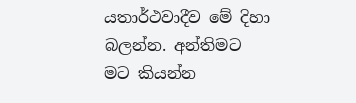යතාර්ථවාදීව මේ දිහා බලන්න. අන්තිමට මට කියන්න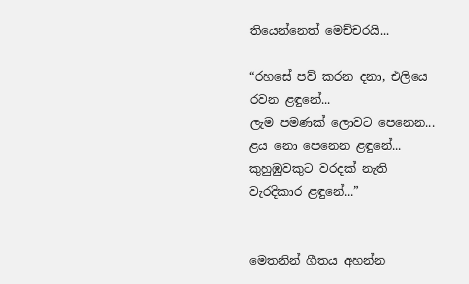තියෙන්නෙත් මෙච්චරයි...

“රහසේ පව් කරන දනා, එලියෙ රවන ළඳුනේ...
ලැම පමණක් ලොවට පෙනෙන...
ළය නො පෙනෙන ළඳුනේ...
කුහුඹුවකුට වරදක් නැති වැරදිකාර ළඳුනේ...”


මෙතනින් ගීතය අහන්න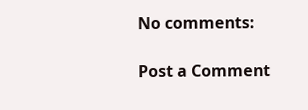No comments:

Post a Comment